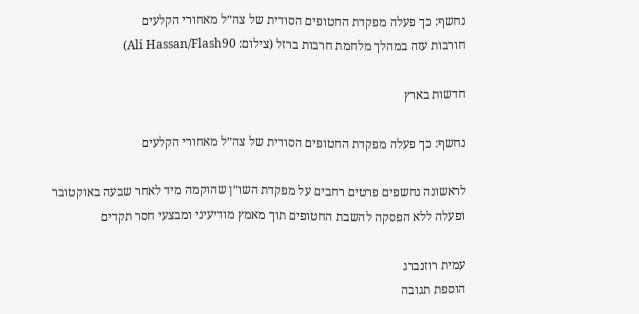נחשף: כך פעלה מפקדת החטופים הסודית של צה״ל מאחורי הקלעים
חורבות עזה במהלך מלחמת חרבות ברזל (צילום: Ali Hassan/Flash90)

חדשות בארץ

נחשף: כך פעלה מפקדת החטופים הסודית של צה״ל מאחורי הקלעים

לראשונה נחשפים פרטים רחבים על מפקדת השו״ן שהוקמה מיד לאחר שבעה באוקטובר ופעלה ללא הפסקה להשבת החטופים תוך מאמץ מודיעיני ומבצעי חסר תקדים

עמית רוזנברג
הוספת תגובה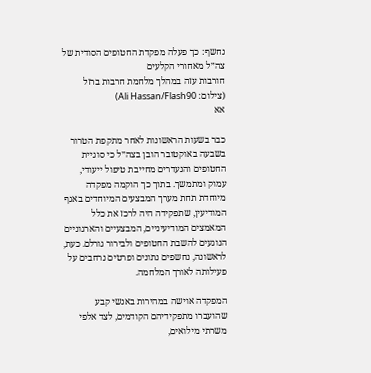נחשף: כך פעלה מפקדת החטופים הסודית של צה״ל מאחורי הקלעים
חורבות עזה במהלך מלחמת חרבות ברזל (צילום: Ali Hassan/Flash90)
אא

כבר בשעות הראשונות לאחר מתקפת הטרור בשבעה באוקטובר הובן בצה״ל כי סוגיית החטופים והנעדרים מחייבת טיפול ייעודי, עמוק ומתמשך. בתוך כך הוקמה מפקדה מיוחדת תחת מערך המבצעים המיוחדים באגף המודיעין, שתפקידה היה לרכז את כלל המאמצים המודיעיניים, המבצעיים והארגוניים הנוגעים להשבת החטופים ולבירור גורלם. כעת, לראשונה, נחשפים נתונים ופרטים נרחבים על פעילותה לאורך המלחמה.

המפקדה אוישה במהירות באנשי קבע שהועברו מתפקידיהם הקודמים, לצד אלפי משרתי מילואים,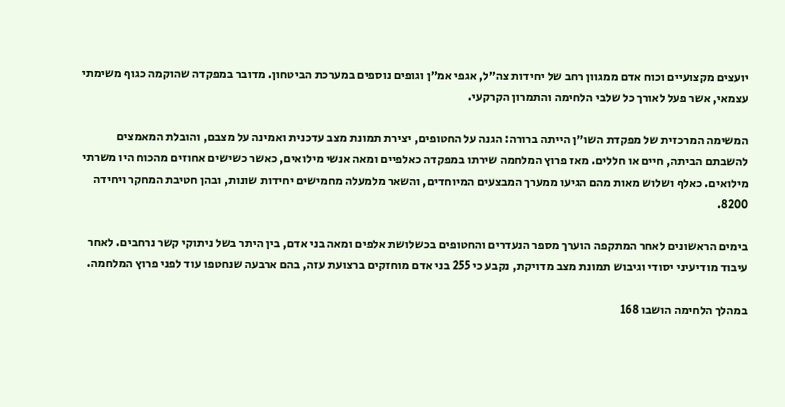יועצים מקצועיים וכוח אדם ממגוון רחב של יחידות צה״ל, אגפי אמ״ן וגופים נוספים במערכת הביטחון. מדובר במפקדה שהוקמה כגוף משימתי עצמאי, אשר פעל לאורך כל שלבי הלחימה והתמרון הקרקעי.

המשימה המרכזית של מפקדת השו״ן הייתה ברורה: הגנה על החטופים, יצירת תמונת מצב עדכנית ואמינה על מצבם, והובלת המאמצים להשבתם הביתה, חיים או חללים. מאז פרוץ המלחמה שירתו במפקדה כאלפיים ומאה אנשי מילואים, כאשר כשישים אחוזים מהכוח היו משרתי מילואים. כאלף ושלוש מאות מהם הגיעו ממערך המבצעים המיוחדים, והשאר מלמעלה מחמישים יחידות שונות, ובהן חטיבת המחקר ויחידה 8200.

בימים הראשונים לאחר המתקפה הוערך מספר הנעדרים והחטופים בכשלושת אלפים ומאה בני אדם, בין היתר בשל ניתוקי קשר נרחבים. לאחר עיבוד מודיעיני יסודי וגיבוש תמונת מצב מדויקת, נקבע כי 255 בני אדם מוחזקים ברצועת עזה, בהם ארבעה שנחטפו עוד לפני פרוץ המלחמה.

במהלך הלחימה הושבו 168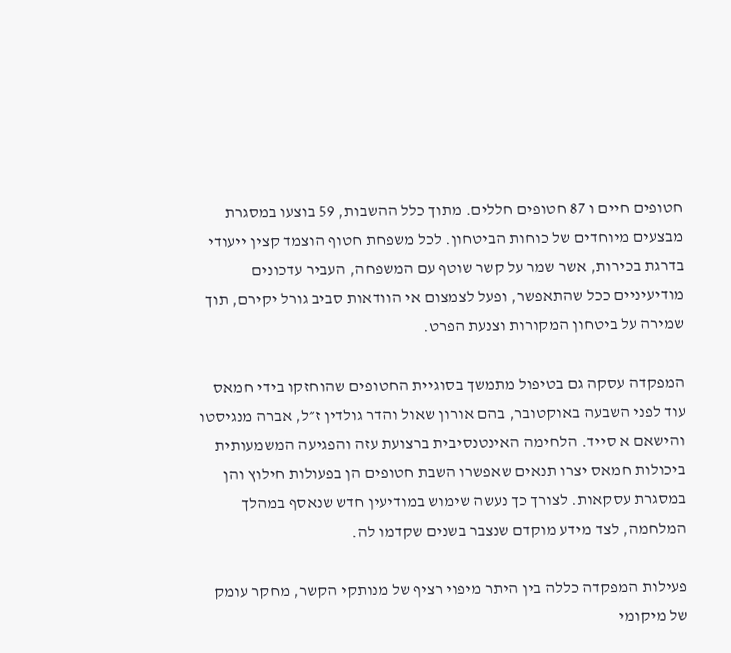חטופים חיים ו 87 חטופים חללים. מתוך כלל ההשבות, 59 בוצעו במסגרת מבצעים מיוחדים של כוחות הביטחון. לכל משפחת חטוף הוצמד קצין ייעודי בדרגת בכירות, אשר שמר על קשר שוטף עם המשפחה, העביר עדכונים מודיעיניים ככל שהתאפשר, ופעל לצמצום אי הוודאות סביב גורל יקירם, תוך שמירה על ביטחון המקורות וצנעת הפרט.

המפקדה עסקה גם בטיפול מתמשך בסוגיית החטופים שהוחזקו בידי חמאס עוד לפני השבעה באוקטובר, בהם אורון שאול והדר גולדין ז״ל, אברה מנגיסטו והישאם א סייד. הלחימה האינטנסיבית ברצועת עזה והפגיעה המשמעותית ביכולות חמאס יצרו תנאים שאפשרו השבת חטופים הן בפעולות חילוץ והן במסגרת עסקאות. לצורך כך נעשה שימוש במודיעין חדש שנאסף במהלך המלחמה, לצד מידע מוקדם שנצבר בשנים שקדמו לה.

פעילות המפקדה כללה בין היתר מיפוי רציף של מנותקי הקשר, מחקר עומק של מיקומי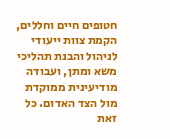חטופים חיים וחללים, הקמת צוות ייעודי לניהול והבנת תהליכי משא ומתן, ועבודה מודיעינית ממוקדת מול הצד האדום. כל זאת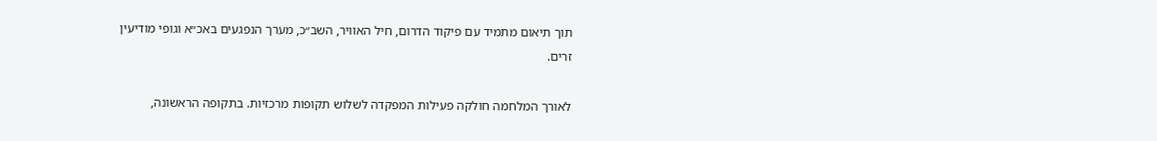תוך תיאום מתמיד עם פיקוד הדרום, חיל האוויר, השב״כ, מערך הנפגעים באכ״א וגופי מודיעין זרים.

לאורך המלחמה חולקה פעילות המפקדה לשלוש תקופות מרכזיות. בתקופה הראשונה,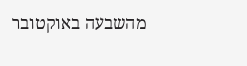מהשבעה באוקטובר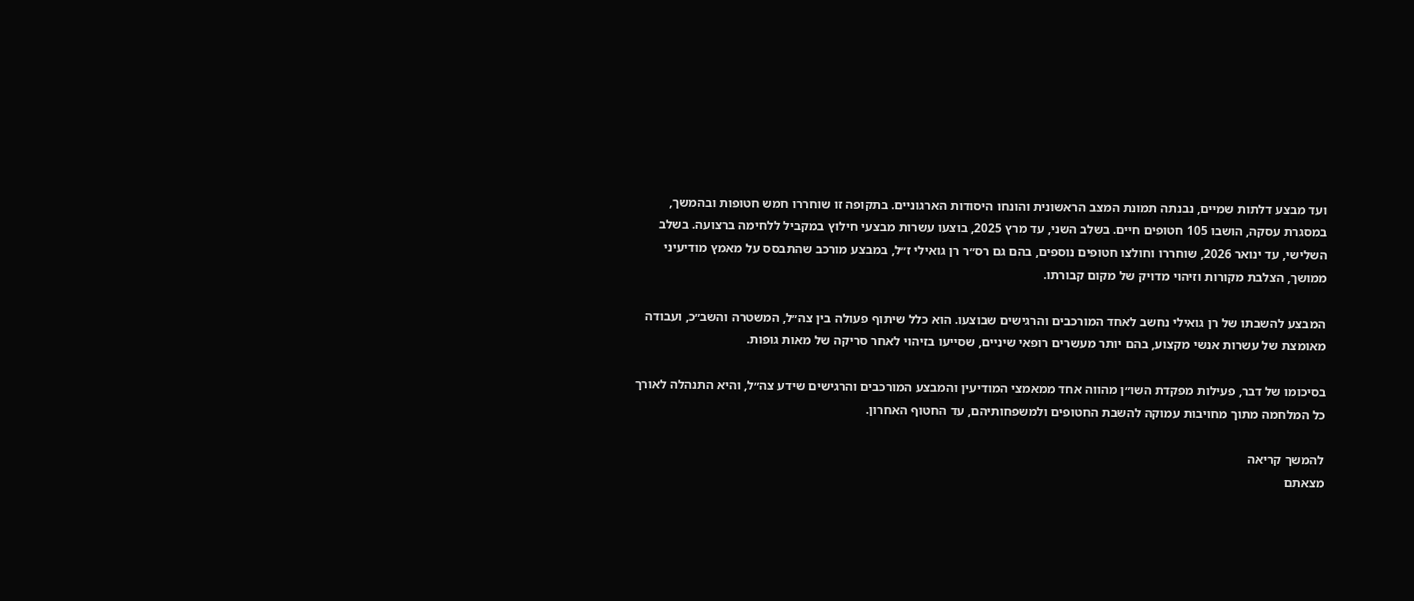ועד מבצע דלתות שמיים, נבנתה תמונת המצב הראשונית והונחו היסודות הארגוניים. בתקופה זו שוחררו חמש חטופות ובהמשך, במסגרת עסקה, הושבו 105 חטופים חיים. בשלב השני, עד מרץ 2025, בוצעו עשרות מבצעי חילוץ במקביל ללחימה ברצועה. בשלב השלישי, עד ינואר 2026, שוחררו וחולצו חטופים נוספים, בהם גם רס״ר רן גואילי ז״ל, במבצע מורכב שהתבסס על מאמץ מודיעיני ממושך, הצלבת מקורות וזיהוי מדויק של מקום קבורתו.

המבצע להשבתו של רן גואילי נחשב לאחד המורכבים והרגישים שבוצעו. הוא כלל שיתוף פעולה בין צה״ל, המשטרה והשב״כ, ועבודה מאומצת של עשרות אנשי מקצוע, בהם יותר מעשרים רופאי שיניים, שסייעו בזיהוי לאחר סריקה של מאות גופות.

בסיכומו של דבר, פעילות מפקדת השו״ן מהווה אחד ממאמצי המודיעין והמבצע המורכבים והרגישים שידע צה״ל, והיא התנהלה לאורך כל המלחמה מתוך מחויבות עמוקה להשבת החטופים ולמשפחותיהם, עד החטוף האחרון.

להמשך קריאה
מצאתם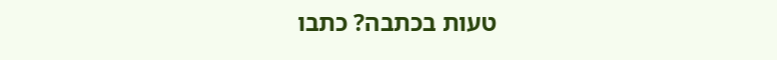טעות בכתבה? כתבו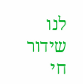לנו
שידור חי